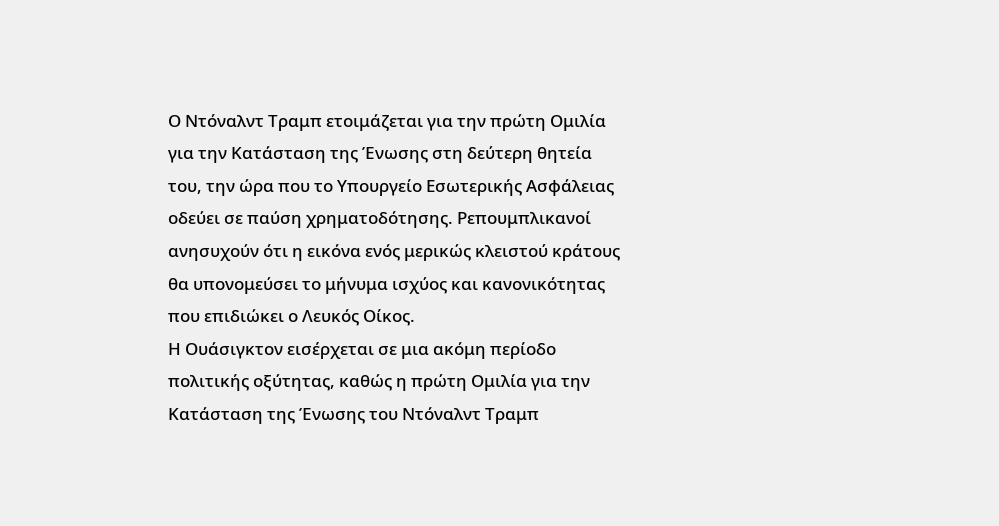Ο Ντόναλντ Τραμπ ετοιμάζεται για την πρώτη Ομιλία για την Κατάσταση της Ένωσης στη δεύτερη θητεία του, την ώρα που το Υπουργείο Εσωτερικής Ασφάλειας οδεύει σε παύση χρηματοδότησης. Ρεπουμπλικανοί ανησυχούν ότι η εικόνα ενός μερικώς κλειστού κράτους θα υπονομεύσει το μήνυμα ισχύος και κανονικότητας που επιδιώκει ο Λευκός Οίκος.
Η Ουάσιγκτον εισέρχεται σε μια ακόμη περίοδο πολιτικής οξύτητας, καθώς η πρώτη Ομιλία για την Κατάσταση της Ένωσης του Ντόναλντ Τραμπ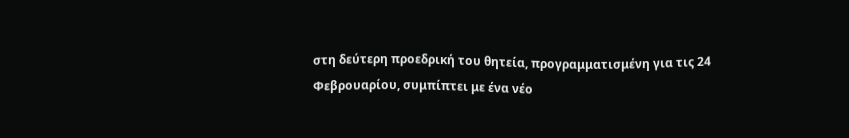στη δεύτερη προεδρική του θητεία, προγραμματισμένη για τις 24 Φεβρουαρίου, συμπίπτει με ένα νέο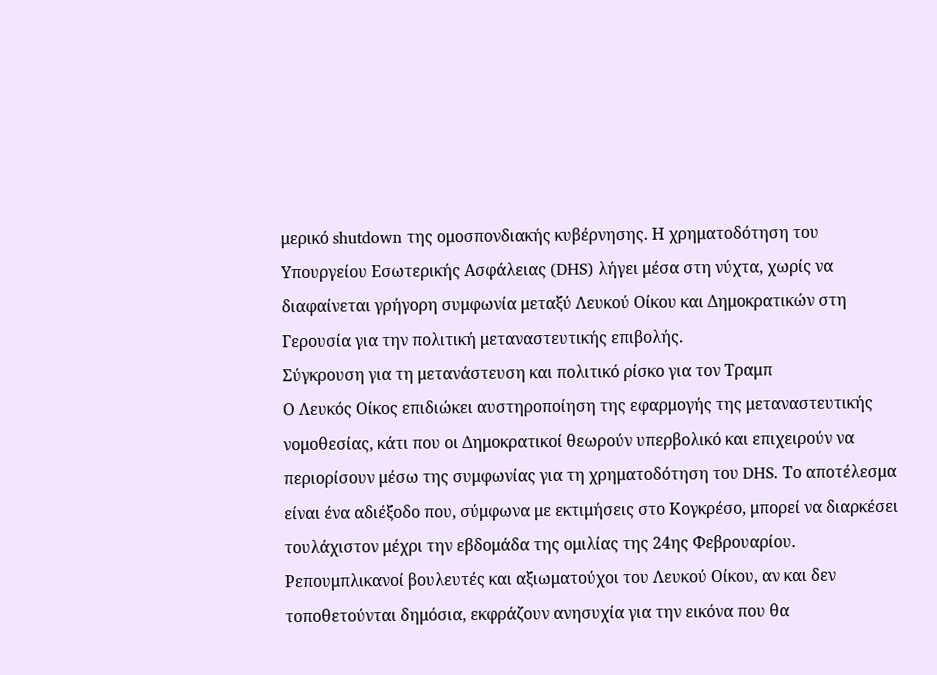μερικό shutdown της ομοσπονδιακής κυβέρνησης. Η χρηματοδότηση του Υπουργείου Εσωτερικής Ασφάλειας (DHS) λήγει μέσα στη νύχτα, χωρίς να διαφαίνεται γρήγορη συμφωνία μεταξύ Λευκού Οίκου και Δημοκρατικών στη Γερουσία για την πολιτική μεταναστευτικής επιβολής.
Σύγκρουση για τη μετανάστευση και πολιτικό ρίσκο για τον Τραμπ
Ο Λευκός Οίκος επιδιώκει αυστηροποίηση της εφαρμογής της μεταναστευτικής νομοθεσίας, κάτι που οι Δημοκρατικοί θεωρούν υπερβολικό και επιχειρούν να περιορίσουν μέσω της συμφωνίας για τη χρηματοδότηση του DHS. Το αποτέλεσμα είναι ένα αδιέξοδο που, σύμφωνα με εκτιμήσεις στο Κογκρέσο, μπορεί να διαρκέσει τουλάχιστον μέχρι την εβδομάδα της ομιλίας της 24ης Φεβρουαρίου.
Ρεπουμπλικανοί βουλευτές και αξιωματούχοι του Λευκού Οίκου, αν και δεν τοποθετούνται δημόσια, εκφράζουν ανησυχία για την εικόνα που θα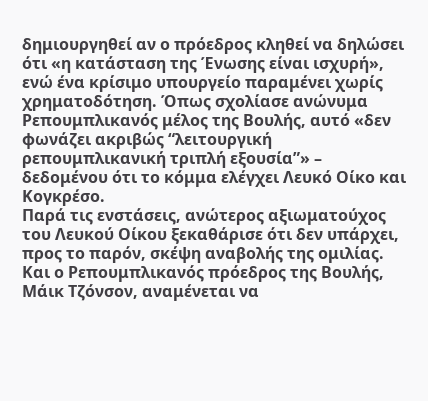δημιουργηθεί αν ο πρόεδρος κληθεί να δηλώσει ότι «η κατάσταση της Ένωσης είναι ισχυρή», ενώ ένα κρίσιμο υπουργείο παραμένει χωρίς χρηματοδότηση. Όπως σχολίασε ανώνυμα Ρεπουμπλικανός μέλος της Βουλής, αυτό «δεν φωνάζει ακριβώς “λειτουργική ρεπουμπλικανική τριπλή εξουσία”» – δεδομένου ότι το κόμμα ελέγχει Λευκό Οίκο και Κογκρέσο.
Παρά τις ενστάσεις, ανώτερος αξιωματούχος του Λευκού Οίκου ξεκαθάρισε ότι δεν υπάρχει, προς το παρόν, σκέψη αναβολής της ομιλίας. Και ο Ρεπουμπλικανός πρόεδρος της Βουλής, Μάικ Τζόνσον, αναμένεται να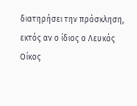διατηρήσει την πρόσκληση, εκτός αν ο ίδιος ο Λευκός Οίκος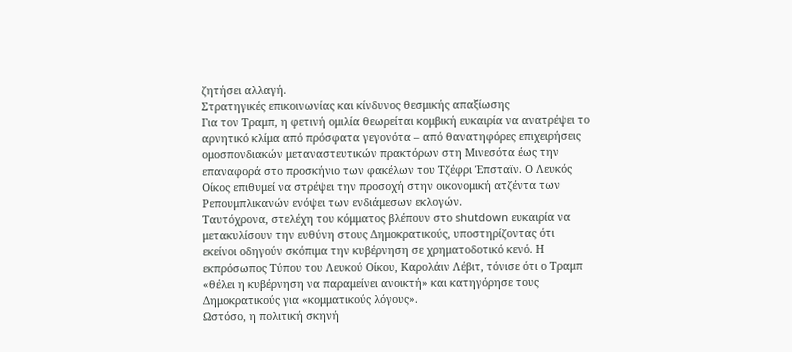ζητήσει αλλαγή.
Στρατηγικές επικοινωνίας και κίνδυνος θεσμικής απαξίωσης
Για τον Τραμπ, η φετινή ομιλία θεωρείται κομβική ευκαιρία να ανατρέψει το αρνητικό κλίμα από πρόσφατα γεγονότα – από θανατηφόρες επιχειρήσεις ομοσπονδιακών μεταναστευτικών πρακτόρων στη Μινεσότα έως την επαναφορά στο προσκήνιο των φακέλων του Τζέφρι Έπσταϊν. Ο Λευκός Οίκος επιθυμεί να στρέψει την προσοχή στην οικονομική ατζέντα των Ρεπουμπλικανών ενόψει των ενδιάμεσων εκλογών.
Ταυτόχρονα, στελέχη του κόμματος βλέπουν στο shutdown ευκαιρία να μετακυλίσουν την ευθύνη στους Δημοκρατικούς, υποστηρίζοντας ότι εκείνοι οδηγούν σκόπιμα την κυβέρνηση σε χρηματοδοτικό κενό. Η εκπρόσωπος Τύπου του Λευκού Οίκου, Καρολάιν Λέβιτ, τόνισε ότι ο Τραμπ «θέλει η κυβέρνηση να παραμείνει ανοικτή» και κατηγόρησε τους Δημοκρατικούς για «κομματικούς λόγους».
Ωστόσο, η πολιτική σκηνή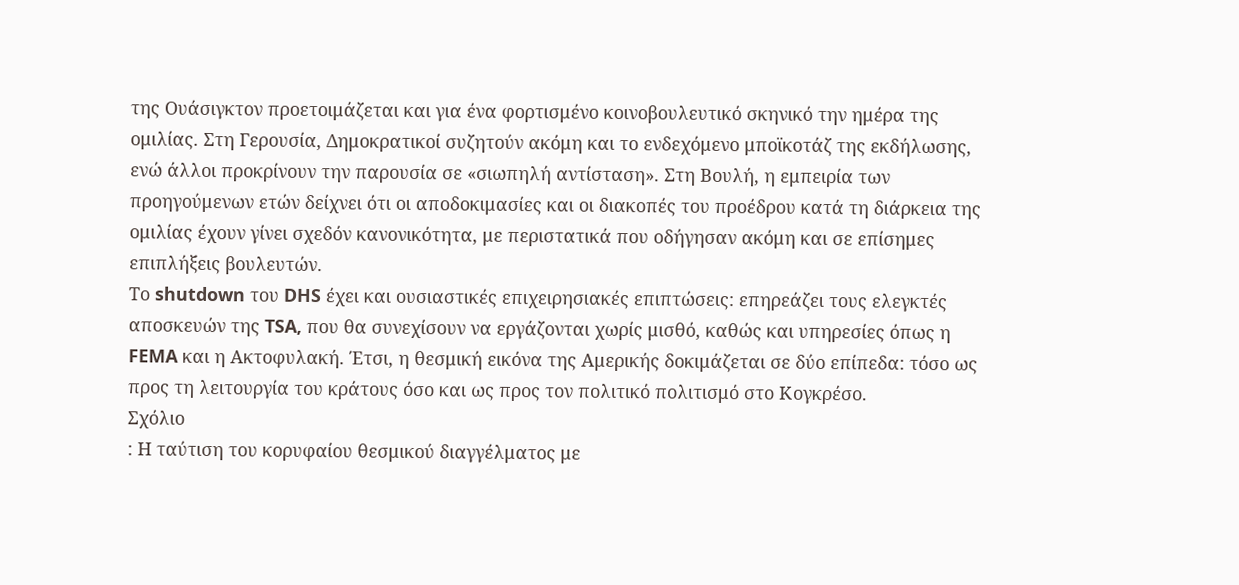της Ουάσιγκτον προετοιμάζεται και για ένα φορτισμένο κοινοβουλευτικό σκηνικό την ημέρα της ομιλίας. Στη Γερουσία, Δημοκρατικοί συζητούν ακόμη και το ενδεχόμενο μποϊκοτάζ της εκδήλωσης, ενώ άλλοι προκρίνουν την παρουσία σε «σιωπηλή αντίσταση». Στη Βουλή, η εμπειρία των προηγούμενων ετών δείχνει ότι οι αποδοκιμασίες και οι διακοπές του προέδρου κατά τη διάρκεια της ομιλίας έχουν γίνει σχεδόν κανονικότητα, με περιστατικά που οδήγησαν ακόμη και σε επίσημες επιπλήξεις βουλευτών.
Το shutdown του DHS έχει και ουσιαστικές επιχειρησιακές επιπτώσεις: επηρεάζει τους ελεγκτές αποσκευών της TSA, που θα συνεχίσουν να εργάζονται χωρίς μισθό, καθώς και υπηρεσίες όπως η FEMA και η Ακτοφυλακή. Έτσι, η θεσμική εικόνα της Αμερικής δοκιμάζεται σε δύο επίπεδα: τόσο ως προς τη λειτουργία του κράτους όσο και ως προς τον πολιτικό πολιτισμό στο Κογκρέσο.
Σχόλιο
: Η ταύτιση του κορυφαίου θεσμικού διαγγέλματος με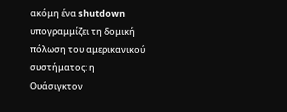ακόμη ένα shutdown υπογραμμίζει τη δομική πόλωση του αμερικανικού συστήματος: η Ουάσιγκτον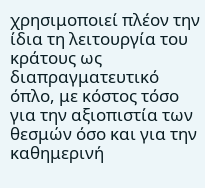χρησιμοποιεί πλέον την ίδια τη λειτουργία του κράτους ως διαπραγματευτικό όπλο, με κόστος τόσο για την αξιοπιστία των θεσμών όσο και για την καθημερινή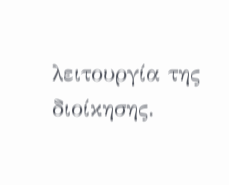λειτουργία της διοίκησης.